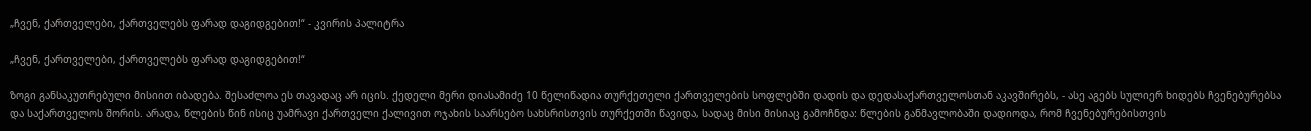„ჩვენ, ქართველები, ქართველებს ფარად დაგიდგებით!“ - კვირის პალიტრა

„ჩვენ, ქართველები, ქართველებს ფარად დაგიდგებით!“

ზოგი განსაკუთრებული მისიით იბადება. შესაძლოა ეს თავადაც არ იცის. ქედელი მერი დიასამიძე 10 წელიწადია თურქეთელი ქართველების სოფლებში დადის და დედასაქართველოსთან აკავშირებს, - ასე აგებს სულიერ ხიდებს ჩვენებურებსა და საქართველოს შორის. არადა, წლების წინ ისიც უამრავი ქართველი ქალივით ოჯახის საარსებო სახსრისთვის თურქეთში წავიდა, სადაც მისი მისიაც გამოჩნდა: წლების განმავლობაში დადიოდა, რომ ჩვენებურებისთვის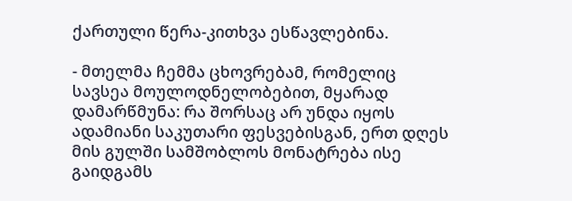ქართული წერა-კითხვა ესწავლებინა.

- მთელმა ჩემმა ცხოვრებამ, რომელიც სავსეა მოულოდნელობებით, მყარად დამარწმუნა: რა შორსაც არ უნდა იყოს ადამიანი საკუთარი ფესვებისგან, ერთ დღეს მის გულში სამშობლოს მონატრება ისე გაიდგამს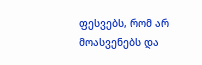ფესვებს, რომ არ მოასვენებს და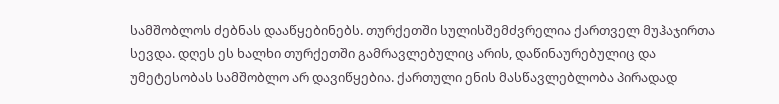სამშობლოს ძებნას დააწყებინებს. თურქეთში სულისშემძვრელია ქართველ მუჰაჯირთა სევდა. დღეს ეს ხალხი თურქეთში გამრავლებულიც არის, დაწინაურებულიც და უმეტესობას სამშობლო არ დავიწყებია. ქართული ენის მასწავლებლობა პირადად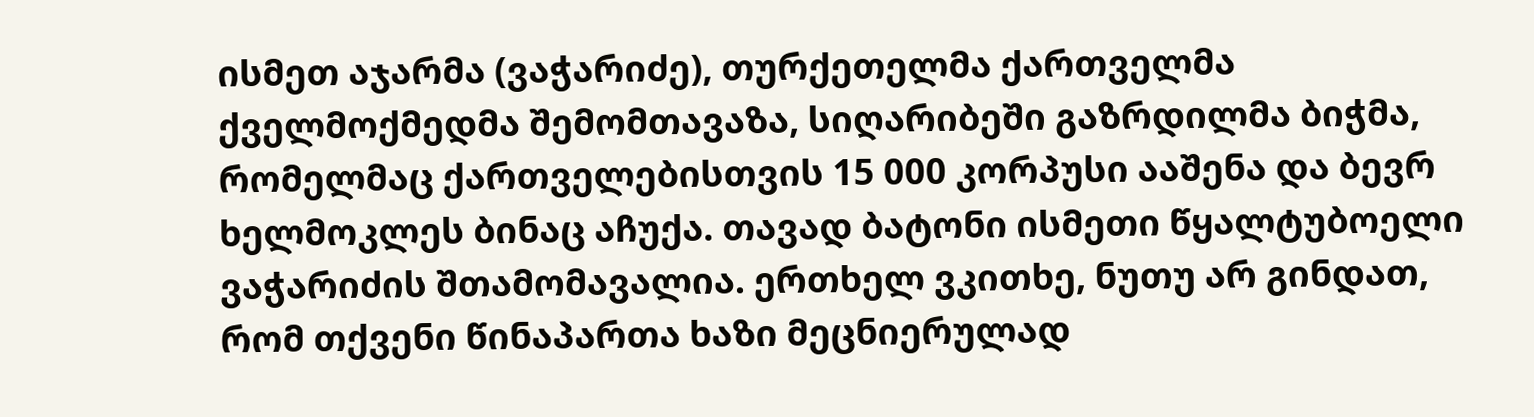ისმეთ აჯარმა (ვაჭარიძე), თურქეთელმა ქართველმა ქველმოქმედმა შემომთავაზა, სიღარიბეში გაზრდილმა ბიჭმა, რომელმაც ქართველებისთვის 15 000 კორპუსი ააშენა და ბევრ ხელმოკლეს ბინაც აჩუქა. თავად ბატონი ისმეთი წყალტუბოელი ვაჭარიძის შთამომავალია. ერთხელ ვკითხე, ნუთუ არ გინდათ, რომ თქვენი წინაპართა ხაზი მეცნიერულად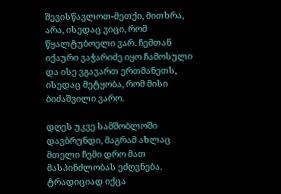შევისწავლოთ-მეთქი, მითხრა, არა, ისედაც ვიცი, რომ წყალტუბოელი ვარ. ჩემთან იქაური ვაჭარიძე იყო ჩამოსული და ისე ვგავართ ერთმანეთს, ისედაც მეტყობა, რომ მისი ბიძაშვილი ვარო.

დღეს უკვე სამშობლოში დავბრუნდი, მაგრამ ახლაც მთელი ჩემი დრო მათ მასპინძლობას ეძღვნება. ტრადიციად იქცა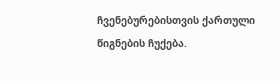ჩვენებურებისთვის ქართული წიგნების ჩუქება.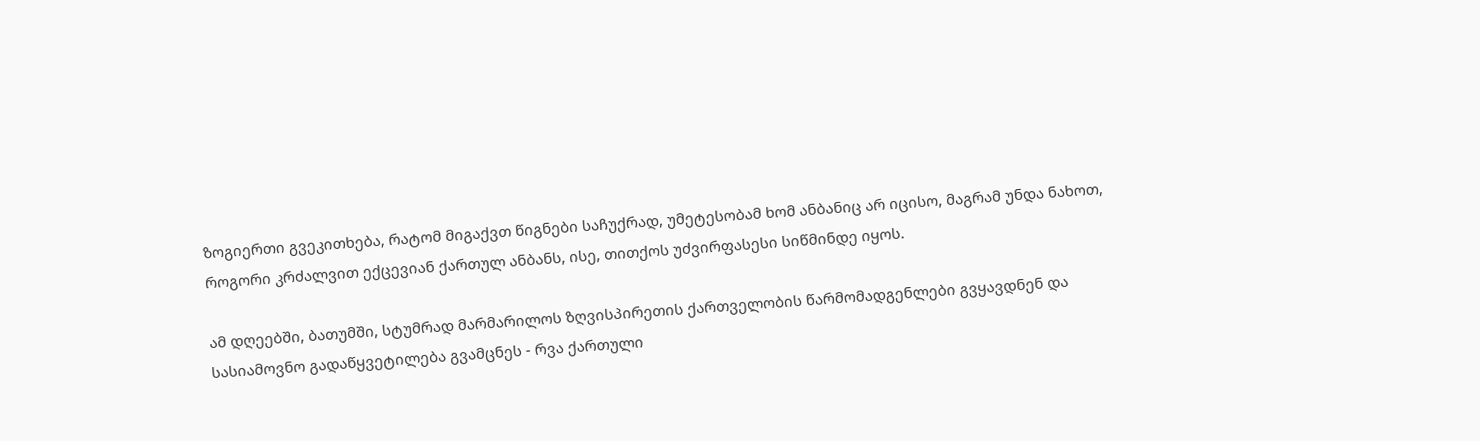ზოგიერთი გვეკითხება, რატომ მიგაქვთ წიგნები საჩუქრად, უმეტესობამ ხომ ანბანიც არ იცისო, მაგრამ უნდა ნახოთ, როგორი კრძალვით ექცევიან ქართულ ანბანს, ისე, თითქოს უძვირფასესი სიწმინდე იყოს.

ამ დღეებში, ბათუმში, სტუმრად მარმარილოს ზღვისპირეთის ქართველობის წარმომადგენლები გვყავდნენ და სასიამოვნო გადაწყვეტილება გვამცნეს - რვა ქართული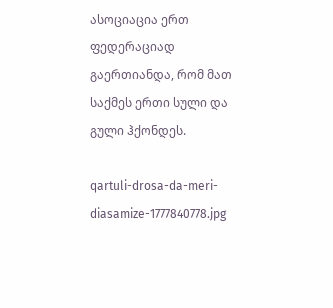ასოციაცია ერთ ფედერაციად გაერთიანდა, რომ მათ საქმეს ერთი სული და გული ჰქონდეს.

qartuli-drosa-da-meri-diasamize-1777840778.jpg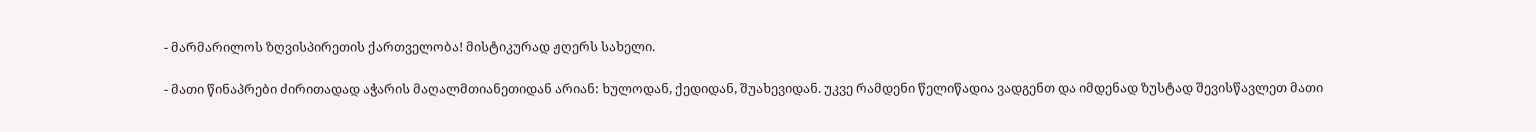- მარმარილოს ზღვისპირეთის ქართველობა! მისტიკურად ჟღერს სახელი.

- მათი წინაპრები ძირითადად აჭარის მაღალმთიანეთიდან არიან: ხულოდან, ქედიდან, შუახევიდან. უკვე რამდენი წელიწადია ვადგენთ და იმდენად ზუსტად შევისწავლეთ მათი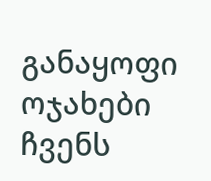განაყოფი ოჯახები ჩვენს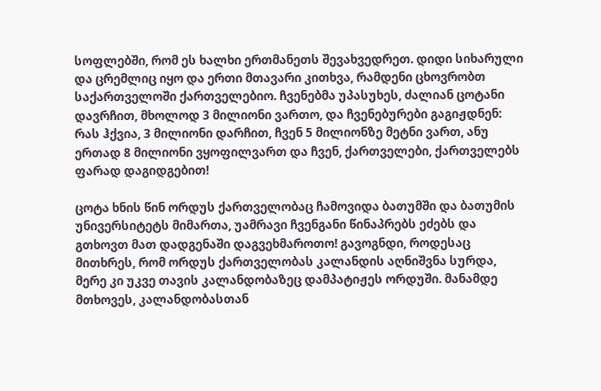სოფლებში, რომ ეს ხალხი ერთმანეთს შევახვედრეთ. დიდი სიხარული და ცრემლიც იყო და ერთი მთავარი კითხვა, რამდენი ცხოვრობთ საქართველოში ქართველებიო. ჩვენებმა უპასუხეს, ძალიან ცოტანი დავრჩით, მხოლოდ 3 მილიონი ვართო, და ჩვენებურები გაგიჟდნენ: რას ჰქვია, 3 მილიონი დარჩით, ჩვენ 5 მილიონზე მეტნი ვართ, ანუ ერთად 8 მილიონი ვყოფილვართ და ჩვენ, ქართველები, ქართველებს ფარად დაგიდგებით!

ცოტა ხნის წინ ორდუს ქართველობაც ჩამოვიდა ბათუმში და ბათუმის უნივერსიტეტს მიმართა, უამრავი ჩვენგანი წინაპრებს ეძებს და გთხოვთ მათ დადგენაში დაგვეხმაროთო! გავოგნდი, როდესაც მითხრეს, რომ ორდუს ქართველობას კალანდის აღნიშვნა სურდა, მერე კი უკვე თავის კალანდობაზეც დამპატიჟეს ორდუში. მანამდე მთხოვეს, კალანდობასთან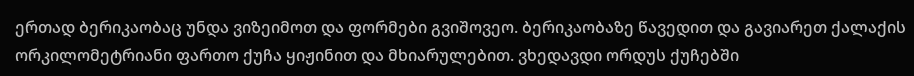ერთად ბერიკაობაც უნდა ვიზეიმოთ და ფორმები გვიშოვეო. ბერიკაობაზე წავედით და გავიარეთ ქალაქის ორკილომეტრიანი ფართო ქუჩა ყიჟინით და მხიარულებით. ვხედავდი ორდუს ქუჩებში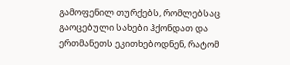გამოფენილ თურქებს, რომლებსაც გაოცებული სახები ჰქონდათ და ერთმანეთს ეკითხებოდნენ, რატომ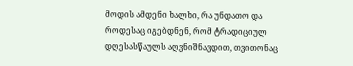მოდის ამდენი ხალხი, რა უნდათო და როდესაც იგებდნენ, რომ ტრადიციულ დღესასწაულს აღვნიშნავდით, თვითონაც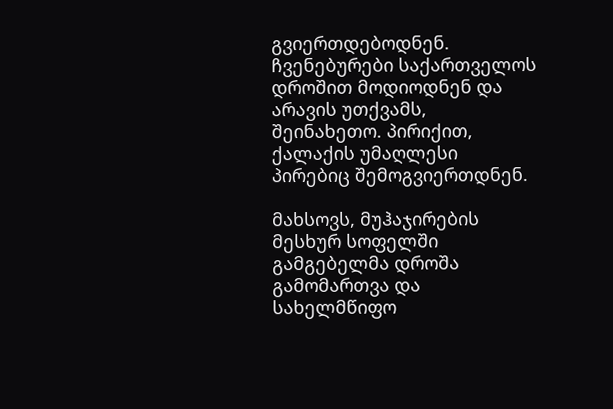გვიერთდებოდნენ. ჩვენებურები საქართველოს დროშით მოდიოდნენ და არავის უთქვამს, შეინახეთო. პირიქით, ქალაქის უმაღლესი პირებიც შემოგვიერთდნენ.

მახსოვს, მუჰაჯირების მესხურ სოფელში გამგებელმა დროშა გამომართვა და სახელმწიფო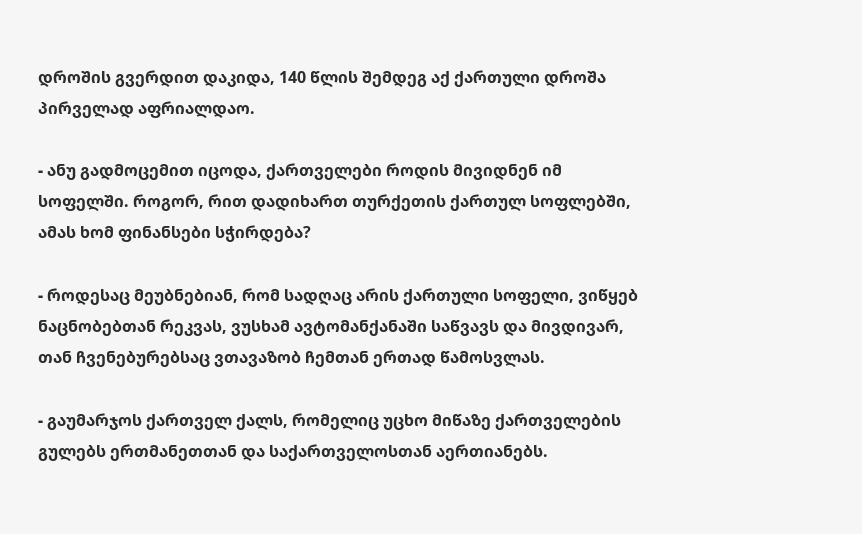დროშის გვერდით დაკიდა, 140 წლის შემდეგ აქ ქართული დროშა პირველად აფრიალდაო.

- ანუ გადმოცემით იცოდა, ქართველები როდის მივიდნენ იმ სოფელში. როგორ, რით დადიხართ თურქეთის ქართულ სოფლებში, ამას ხომ ფინანსები სჭირდება?

- როდესაც მეუბნებიან, რომ სადღაც არის ქართული სოფელი, ვიწყებ ნაცნობებთან რეკვას, ვუსხამ ავტომანქანაში საწვავს და მივდივარ, თან ჩვენებურებსაც ვთავაზობ ჩემთან ერთად წამოსვლას.

- გაუმარჯოს ქართველ ქალს, რომელიც უცხო მიწაზე ქართველების გულებს ერთმანეთთან და საქართველოსთან აერთიანებს.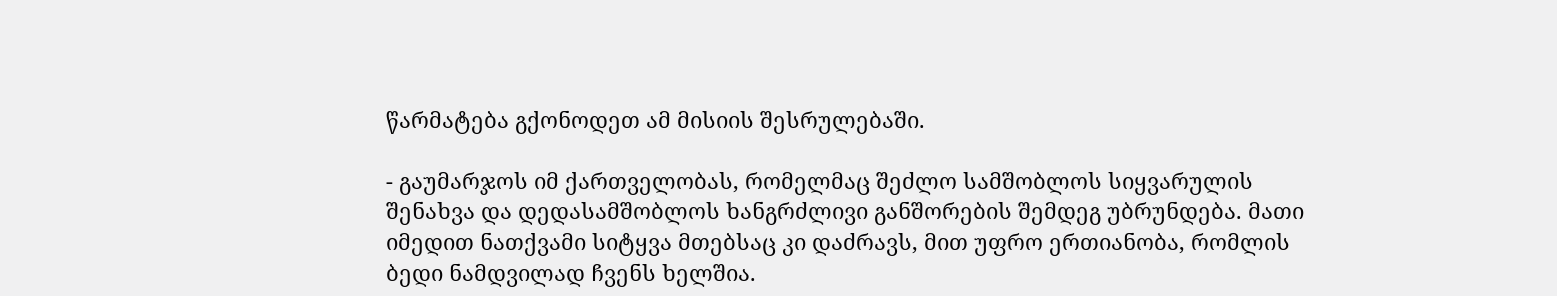წარმატება გქონოდეთ ამ მისიის შესრულებაში.

- გაუმარჯოს იმ ქართველობას, რომელმაც შეძლო სამშობლოს სიყვარულის შენახვა და დედასამშობლოს ხანგრძლივი განშორების შემდეგ უბრუნდება. მათი იმედით ნათქვამი სიტყვა მთებსაც კი დაძრავს, მით უფრო ერთიანობა, რომლის ბედი ნამდვილად ჩვენს ხელშია.